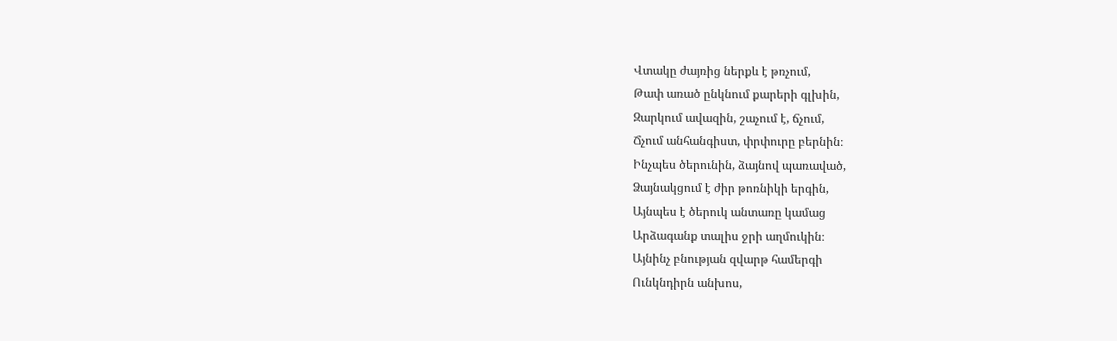Վտակը ժայռից ներքև է թռչում,
Թափ առած ընկնում քարերի գլխին,
Զարկում ավազին, շաչում է, ճչում,
Ճչում անհանգիստ, փրփուրը բերնին։
Ինչպես ծերունին, ձայնով պառաված,
Ձայնակցում է ժիր թոռնիկի երգին,
Այնպես է ծերուկ անտառը կամաց
Արձագանք տալիս ջրի աղմուկին։
Այնինչ բնության զվարթ համերգի
Ունկնդիրն անխոս,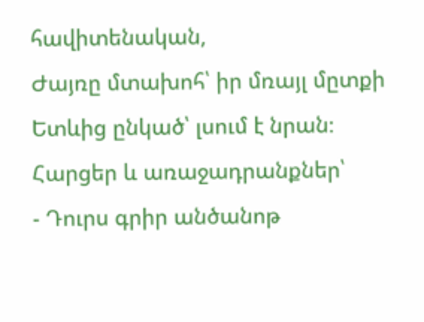հավիտենական,
Ժայռը մտախոհ՝ իր մռայլ մըտքի
Ետևից ընկած՝ լսում է նրան։
Հարցեր և առաջադրանքներ՝
- Դուրս գրիր անծանոթ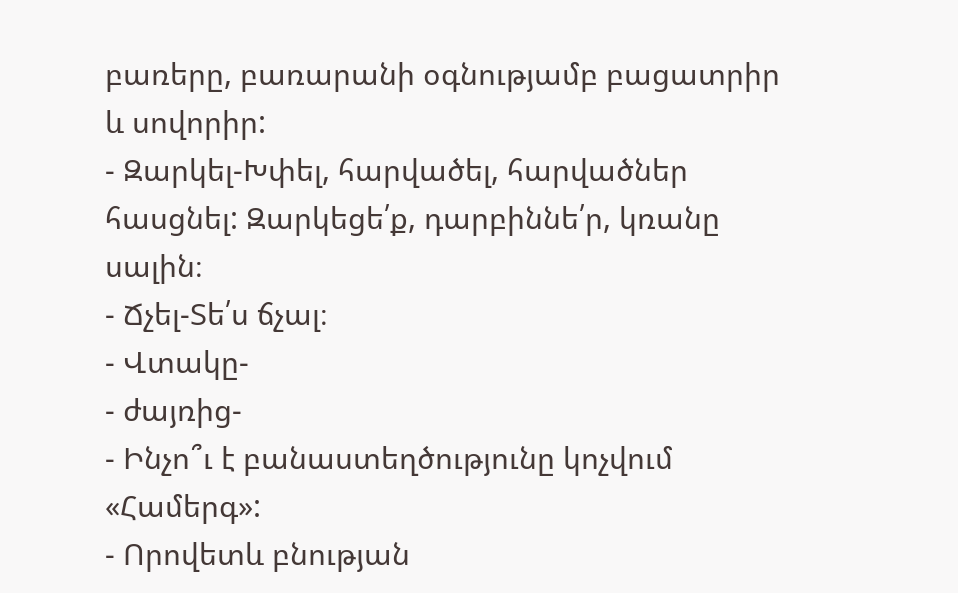բառերը, բառարանի օգնությամբ բացատրիր և սովորիր:
- Զարկել-Խփել, հարվածել, հարվածներ հասցնել: Զարկեցե՛ք, դարբիննե՛ր, կռանը սալին։
- Ճչել-Տե՛ս ճչալ։
- Վտակը-
- ժայռից-
- Ինչո՞ւ է բանաստեղծությունը կոչվում «Համերգ»:
- Որովետև բնության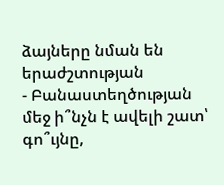ձայները նման են երաժշտության
- Բանաստեղծության մեջ ի՞նչն է ավելի շատ՝ գո՞ւյնը,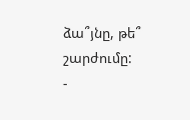ձա՞յնը, թե՞ շարժումը:
-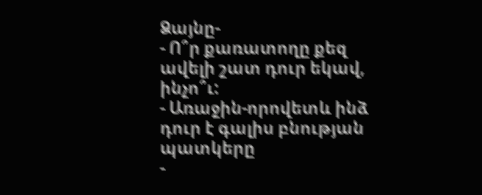Ձայնը-
- Ո՞ր քառատողը քեզ ավելի շատ դուր եկավ, ինչո՞ւ:
- Առաջին-որովետև ինձ դուր է գալիս բնության պատկերը
-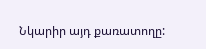Նկարիր այդ քառատողը: